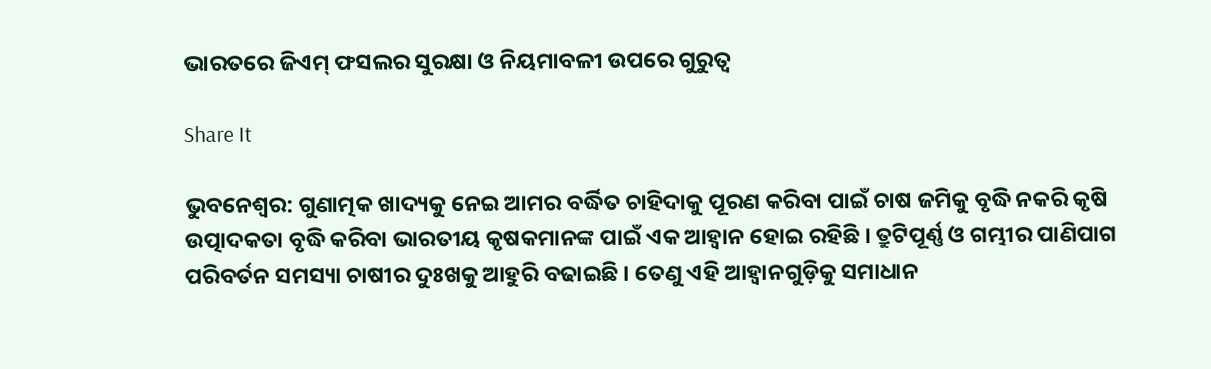ଭାରତରେ ଜିଏମ୍ ଫସଲର ସୁରକ୍ଷା ଓ ନିୟମାବଳୀ ଉପରେ ଗୁରୁତ୍ୱ

Share It

ଭୁବନେଶ୍ୱର: ଗୁଣାତ୍ମକ ଖାଦ୍ୟକୁ ନେଇ ଆମର ବର୍ଦ୍ଧିତ ଚାହିଦାକୁ ପୂରଣ କରିବା ପାଇଁ ଚାଷ ଜମିକୁ ବୃଦ୍ଧି ନକରି କୃଷି ଉତ୍ପାଦକତା ବୃଦ୍ଧି କରିବା ଭାରତୀୟ କୃଷକମାନଙ୍କ ପାଇଁ ଏକ ଆହ୍ୱାନ ହୋଇ ରହିଛି । ତ୍ରୁଟିପୂର୍ଣ୍ଣ ଓ ଗମ୍ଭୀର ପାଣିପାଗ ପରିବର୍ତନ ସମସ୍ୟା ଚାଷୀର ଦୁଃଖକୁ ଆହୁରି ବଢାଇଛି । ତେଣୁ ଏହି ଆହ୍ୱାନଗୁଡ଼ିକୁ ସମାଧାନ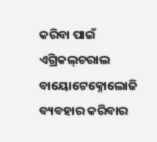କରିବା ପାଇଁ ଏଗ୍ରିକଲ୍‌ଚରାଲ ବାୟୋଟେକ୍ନୋଲୋଜି ବ୍ୟବହାର କରିବାର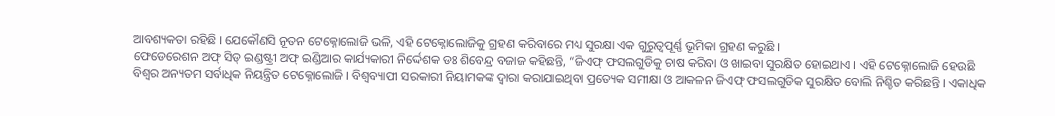ଆବଶ୍ୟକତା ରହିଛି । ଯେକୌଣସି ନୂତନ ଟେକ୍ନୋଲୋଜି ଭଳି, ଏହି ଟେକ୍ନୋଲୋଜିକୁ ଗ୍ରହଣ କରିବାରେ ମଧ୍ୟ ସୁରକ୍ଷା ଏକ ଗୁରୁତ୍ୱପୂର୍ଣ୍ଣ ଭୂମିକା ଗ୍ରହଣ କରୁଛି ।
ଫେଡେରେଶନ ଅଫ୍ ସିଡ୍ ଇଣ୍ଡଷ୍ଟ୍ରୀ ଅଫ୍ ଇଣ୍ଡିଆର କାର୍ଯ୍ୟକାରୀ ନିର୍ଦ୍ଦେଶକ ଡଃ ଶିବେନ୍ଦ୍ର ବଜାଜ କହିଛନ୍ତି, “ଜିଏଫ୍ ଫସଲଗୁଡିକୁ ଚାଷ କରିବା ଓ ଖାଇବା ସୁରକ୍ଷିତ ହୋଇଥାଏ । ଏହି ଟେକ୍ନୋଲୋଜି ହେଉଛି ବିଶ୍ୱର ଅନ୍ୟତମ ସର୍ବାଧିକ ନିୟନ୍ତ୍ରିତ ଟେକ୍ନୋଲୋଜି । ବିଶ୍ୱବ୍ୟାପୀ ସରକାରୀ ନିୟାମକଙ୍କ ଦ୍ୱାରା କରାଯାଇଥିବା ପ୍ରତ୍ୟେକ ସମୀକ୍ଷା ଓ ଆକଳନ ଜିଏଫ୍ ଫସଲଗୁଡିକ ସୁରକ୍ଷିତ ବୋଲି ନିଶ୍ଚିତ କରିଛନ୍ତି । ଏକାଧିକ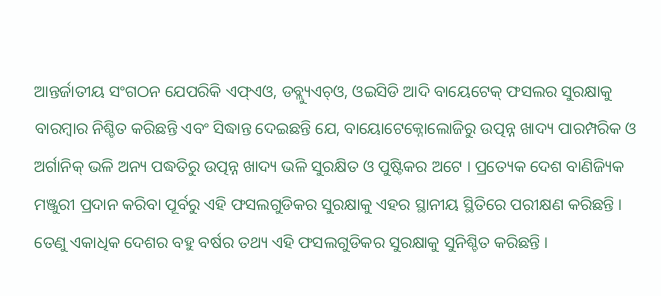ଆନ୍ତର୍ଜାତୀୟ ସଂଗଠନ ଯେପରିକି ଏଫ୍‌ଏଓ, ଡବ୍ଲ୍ୟୁଏଚ୍‌ଓ, ଓଇସିଡି ଆଦି ବାୟେଟେକ୍ ଫସଲର ସୁରକ୍ଷାକୁ ବାରମ୍ବାର ନିଶ୍ଚିତ କରିଛନ୍ତି ଏବଂ ସିଦ୍ଧାନ୍ତ ଦେଇଛନ୍ତି ଯେ, ବାୟୋଟେକ୍ନୋଲୋଜିରୁ ଉତ୍ପନ୍ନ ଖାଦ୍ୟ ପାରମ୍ପରିକ ଓ ଅର୍ଗାନିକ୍ ଭଳି ଅନ୍ୟ ପଦ୍ଧତିରୁ ଉତ୍ପନ୍ନ ଖାଦ୍ୟ ଭଳି ସୁରକ୍ଷିତ ଓ ପୁଷ୍ଟିକର ଅଟେ । ପ୍ରତ୍ୟେକ ଦେଶ ବାଣିଜ୍ୟିକ ମଞ୍ଜୁରୀ ପ୍ରଦାନ କରିବା ପୂର୍ବରୁ ଏହି ଫସଲଗୁଡିକର ସୁରକ୍ଷାକୁ ଏହର ସ୍ଥାନୀୟ ସ୍ଥିତିରେ ପରୀକ୍ଷଣ କରିଛନ୍ତି । ତେଣୁ ଏକାଧିକ ଦେଶର ବହୁ ବର୍ଷର ତଥ୍ୟ ଏହି ଫସଲଗୁଡିକର ସୁରକ୍ଷାକୁ ସୁନିଶ୍ଚିତ କରିଛନ୍ତି ।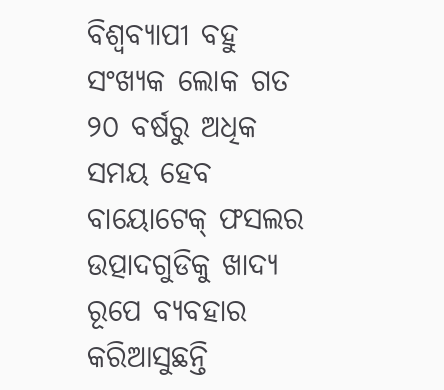ବିଶ୍ୱବ୍ୟାପୀ ବହୁ ସଂଖ୍ୟକ ଲୋକ ଗତ ୨୦ ବର୍ଷରୁ ଅଧିକ ସମୟ ହେବ ବାୟୋଟେକ୍ ଫସଲର ଉତ୍ପାଦଗୁଡିକୁ ଖାଦ୍ୟ ରୂପେ ବ୍ୟବହାର କରିଆସୁଛନ୍ତି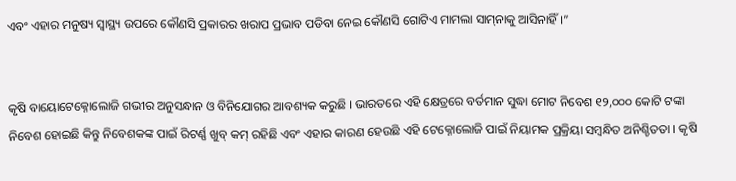ଏବଂ ଏହାର ମନୁଷ୍ୟ ସ୍ୱାସ୍ଥ୍ୟ ଉପରେ କୌଣସି ପ୍ରକାରର ଖରାପ ପ୍ରଭାବ ପଡିବା ନେଇ କୌଣସି ଗୋଟିଏ ମାମଲା ସାମ୍‌ନାକୁ ଆସିନାହିଁ ।”


କୃଷି ବାୟୋଟେକ୍ନୋଲୋଜି ଗଭୀର ଅନୁସନ୍ଧାନ ଓ ବିନିଯୋଗର ଆବଶ୍ୟକ କରୁଛି । ଭାରତରେ ଏହି କ୍ଷେତ୍ରରେ ବର୍ତମାନ ସୁଦ୍ଧା ମୋଟ ନିବେଶ ୧୨,୦୦୦ କୋଟି ଟଙ୍କା ନିବେଶ ହୋଇଛି କିନ୍ତୁ ନିବେଶକଙ୍କ ପାଇଁ ରିଟର୍ଣ୍ଣ ଖୁବ୍ କମ୍ ରହିଛି ଏବଂ ଏହାର କାରଣ ହେଉଛି ଏହି ଟେକ୍ନୋଲୋଜି ପାଇଁ ନିୟାମକ ପ୍ରକ୍ରିୟା ସମ୍ବନ୍ଧିତ ଅନିଶ୍ଚିତତା । କୃଷି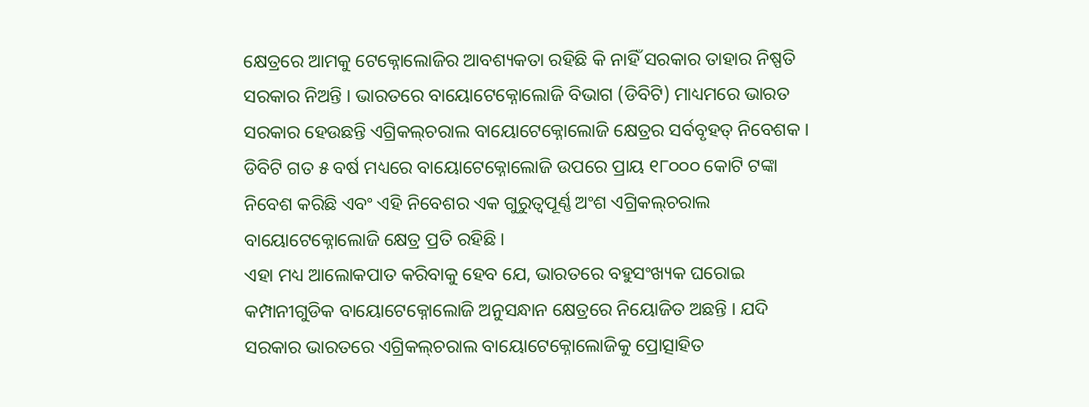କ୍ଷେତ୍ରରେ ଆମକୁ ଟେକ୍ନୋଲୋଜିର ଆବଶ୍ୟକତା ରହିଛି କି ନାହିଁ ସରକାର ତାହାର ନିଷ୍ପତି ସରକାର ନିଅନ୍ତି । ଭାରତରେ ବାୟୋଟେକ୍ନୋଲୋଜି ବିଭାଗ (ଡିବିଟି) ମାଧ୍ୟମରେ ଭାରତ ସରକାର ହେଉଛନ୍ତି ଏଗ୍ରିକଲ୍‌ଚରାଲ ବାୟୋଟେକ୍ନୋଲୋଜି କ୍ଷେତ୍ରର ସର୍ବବୃହତ୍ ନିବେଶକ । ଡିବିଟି ଗତ ୫ ବର୍ଷ ମଧ୍ୟରେ ବାୟୋଟେକ୍ନୋଲୋଜି ଉପରେ ପ୍ରାୟ ୧୮୦୦୦ କୋଟି ଟଙ୍କା ନିବେଶ କରିଛି ଏବଂ ଏହି ନିବେଶର ଏକ ଗୁରୁତ୍ୱପୂର୍ଣ୍ଣ ଅଂଶ ଏଗ୍ରିକଲ୍‌ଚରାଲ ବାୟୋଟେକ୍ନୋଲୋଜି କ୍ଷେତ୍ର ପ୍ରତି ରହିଛି ।
ଏହା ମଧ୍ୟ ଆଲୋକପାତ କରିବାକୁ ହେବ ଯେ, ଭାରତରେ ବହୁସଂଖ୍ୟକ ଘରୋଇ କମ୍ପାନୀଗୁଡିକ ବାୟୋଟେକ୍ନୋଲୋଜି ଅନୁସନ୍ଧାନ କ୍ଷେତ୍ରରେ ନିୟୋଜିତ ଅଛନ୍ତି । ଯଦି ସରକାର ଭାରତରେ ଏଗ୍ରିକଲ୍‌ଚରାଲ ବାୟୋଟେକ୍ନୋଲୋଜିକୁ ପ୍ରୋତ୍ସାହିତ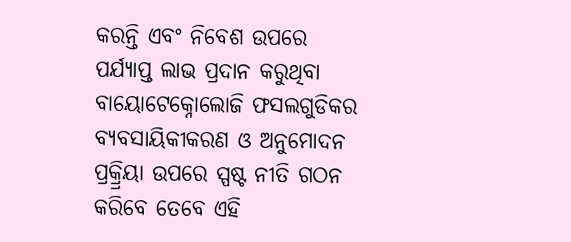କରନ୍ତି ଏବଂ ନିବେଶ ଉପରେ ପର୍ଯ୍ୟାପ୍ତ ଲାଭ ପ୍ରଦାନ କରୁଥିବା ବାୟୋଟେକ୍ନୋଲୋଜି ଫସଲଗୁଡିକର ବ୍ୟବସାୟିକୀକରଣ ଓ ଅନୁମୋଦନ ପ୍ରକ୍ର୍ରିୟା ଉପରେ ସ୍ପଷ୍ଟ ନୀତି ଗଠନ କରିବେ ତେବେ ଏହି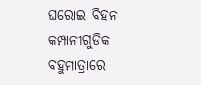ଘରୋଇ ବିହନ କମ୍ପାନୀଗୁଡିକ ବହୁମାତ୍ରାରେ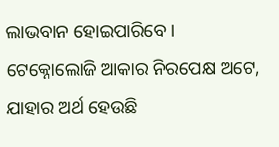ଲାଭବାନ ହୋଇପାରିବେ । ଟେକ୍ନୋଲୋଜି ଆକାର ନିରପେକ୍ଷ ଅଟେ, ଯାହାର ଅର୍ଥ ହେଉଛି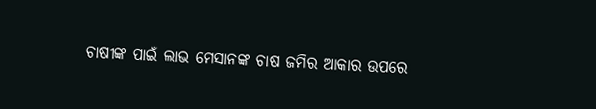ଚାଷୀଙ୍କ ପାଇଁ ଲାଭ ମେସାନଙ୍କ ଚାଷ ଜମିର ଆକାର ଉପରେ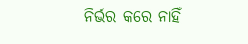ନିର୍ଭର କରେ ନାହିଁ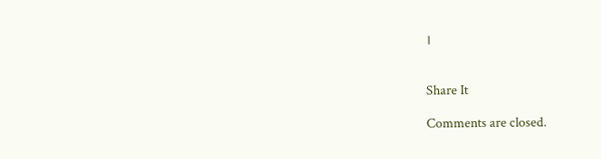।


Share It

Comments are closed.